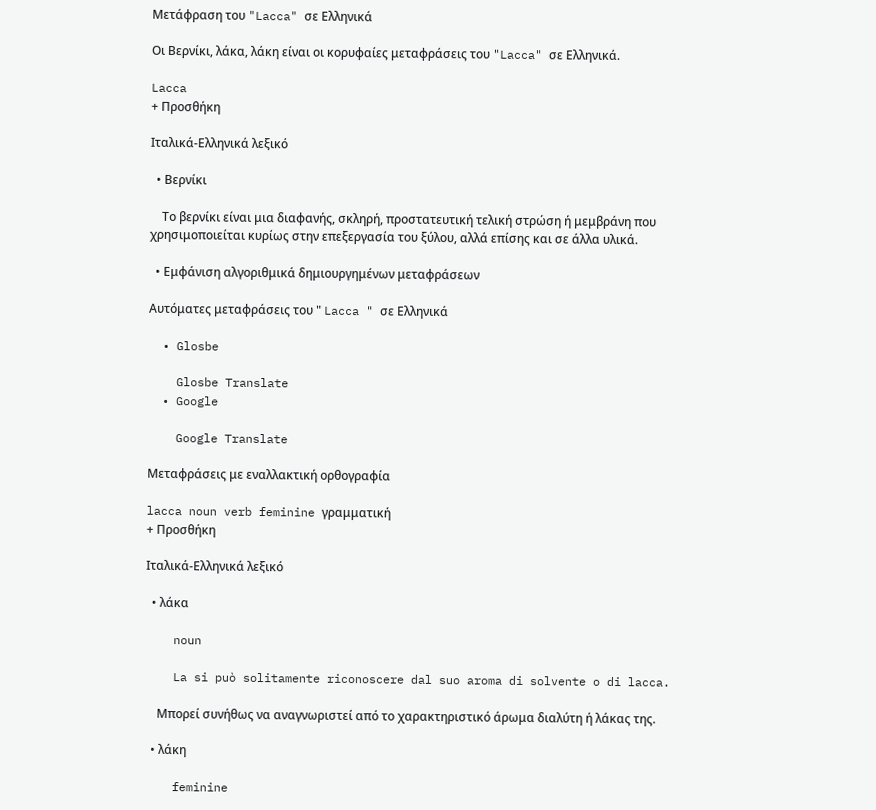Μετάφραση του "Lacca" σε Ελληνικά

Οι Βερνίκι, λάκα, λάκη είναι οι κορυφαίες μεταφράσεις του "Lacca" σε Ελληνικά.

Lacca
+ Προσθήκη

Ιταλικά-Ελληνικά λεξικό

  • Βερνίκι

    Το βερνίκι είναι μια διαφανής, σκληρή, προστατευτική τελική στρώση ή μεμβράνη που χρησιμοποιείται κυρίως στην επεξεργασία του ξύλου, αλλά επίσης και σε άλλα υλικά.

  • Εμφάνιση αλγοριθμικά δημιουργημένων μεταφράσεων

Αυτόματες μεταφράσεις του " Lacca " σε Ελληνικά

  • Glosbe

    Glosbe Translate
  • Google

    Google Translate

Μεταφράσεις με εναλλακτική ορθογραφία

lacca noun verb feminine γραμματική
+ Προσθήκη

Ιταλικά-Ελληνικά λεξικό

  • λάκα

    noun

    La si può solitamente riconoscere dal suo aroma di solvente o di lacca.

    Μπορεί συνήθως να αναγνωριστεί από το χαρακτηριστικό άρωμα διαλύτη ή λάκας της.

  • λάκη

    feminine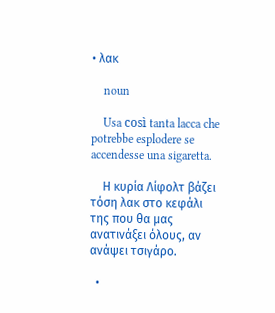• λακ

    noun

    Usa così tanta lacca che potrebbe esplodere se accendesse una sigaretta.

    Η κυρία Λίφολτ βάζει τόση λακ στο κεφάλι της που θα μας ανατινάξει όλους, αν ανάψει τσιγάρο.

  •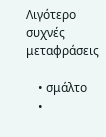Λιγότερο συχνές μεταφράσεις

    • σμάλτο
    •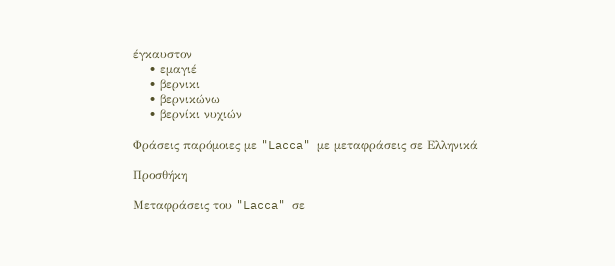έγκαυστον
    • εμαγιέ
    • βερνικι
    • βερνικώνω
    • βερνίκι νυχιών

Φράσεις παρόμοιες με "Lacca" με μεταφράσεις σε Ελληνικά

Προσθήκη

Μεταφράσεις του "Lacca" σε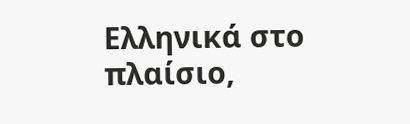Ελληνικά στο πλαίσιο,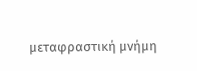μεταφραστική μνήμη